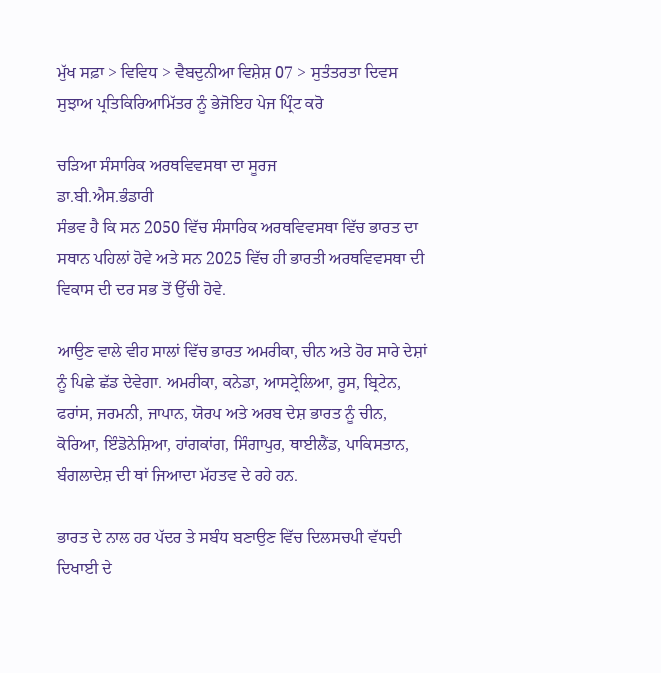ਮੁੱਖ ਸਫ਼ਾ > ਵਿਵਿਧ > ਵੈਬਦੁਨੀਆ ਵਿਸ਼ੇਸ਼ 07 > ਸੁਤੰਤਰਤਾ ਦਿਵਸ
ਸੁਝਾਅ ਪ੍ਰਤਿਕਿਰਿਆਮਿੱਤਰ ਨੂੰ ਭੇਜੋਇਹ ਪੇਜ ਪ੍ਰਿੰਟ ਕਰੋ

ਚੜਿਆ ਸੰਸਾਰਿਕ ਅਰਥਵਿਵਸਥਾ ਦਾ ਸੂਰਜ
ਡਾ.ਬੀ.ਐਸ.ਭੰਡਾਰੀ
ਸੰਭਵ ਹੈ ਕਿ ਸਨ 2050 ਵਿੱਚ ਸੰਸਾਰਿਕ ਅਰਥਵਿਵਸਥਾ ਵਿੱਚ ਭਾਰਤ ਦਾ ਸਥਾਨ ਪਹਿਲਾਂ ਹੋਵੇ ਅਤੇ ਸਨ 2025 ਵਿੱਚ ਹੀ ਭਾਰਤੀ ਅਰਥਵਿਵਸਥਾ ਦੀ ਵਿਕਾਸ ਦੀ ਦਰ ਸਭ ਤੋਂ ਉੱਚੀ ਹੋਵੇ.

ਆਉਣ ਵਾਲੇ ਵੀਹ ਸਾਲਾਂ ਵਿੱਚ ਭਾਰਤ ਅਮਰੀਕਾ, ਚੀਨ ਅਤੇ ਹੋਰ ਸਾਰੇ ਦੇਸ਼ਾਂ ਨੂੰ ਪਿਛੇ ਛੱਡ ਦੇਵੇਗਾ. ਅਮਰੀਕਾ, ਕਨੇਡਾ, ਆਸਟ੍ਰੇਲਿਆ, ਰੂਸ, ਬ੍ਰਿਟੇਨ, ਫਰਾਂਸ, ਜਰਮਨੀ, ਜਾਪਾਨ, ਯੋਰਪ ਅਤੇ ਅਰਬ ਦੇਸ਼ ਭਾਰਤ ਨੂੰ ਚੀਨ, ਕੋਰਿਆ, ਇੰਡੋਨੇਸ਼ਿਆ, ਹਾਂਗਕਾਂਗ, ਸਿੰਗਾਪੁਰ, ਥਾਈਲੈਂਡ, ਪਾਕਿਸਤਾਨ, ਬੰਗਲਾਦੇਸ਼ ਦੀ ਥਾਂ ਜਿਆਦਾ ਮੱਹਤਵ ਦੇ ਰਹੇ ਹਨ.

ਭਾਰਤ ਦੇ ਨਾਲ ਹਰ ਪੱਦਰ ਤੇ ਸਬੰਧ ਬਣਾਉਣ ਵਿੱਚ ਦਿਲਸਚਪੀ ਵੱਧਦੀ ਦਿਖਾਈ ਦੇ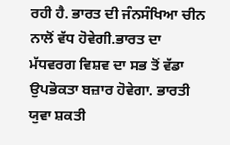ਰਹੀ ਹੈ. ਭਾਰਤ ਦੀ ਜੰਨਸੰਖਿਆ ਚੀਨ ਨਾਲੋਂ ਵੱਧ ਹੋਵੇਗੀ.ਭਾਰਤ ਦਾ ਮੱਧਵਰਗ ਵਿਸ਼ਵ ਦਾ ਸਭ ਤੋਂ ਵੱਡਾ ਉਪਭੋਕਤਾ ਬਜ਼ਾਰ ਹੋਵੇਗਾ. ਭਾਰਤੀ ਯੁਵਾ ਸ਼ਕਤੀ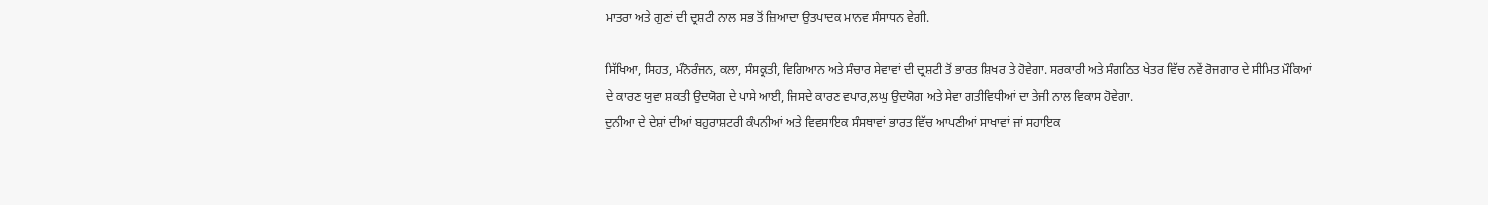ਮਾਤਰਾ ਅਤੇ ਗੁਣਾਂ ਦੀ ਦ੍ਰਸ਼ਟੀ ਨਾਲ ਸਭ ਤੋਂ ਜ਼ਿਆਦਾ ਉਤਪਾਦਕ ਮਾਨਵ ਸੰਸਾਧਨ ਵੇਗੀ.

ਸਿੱਖਿਆ, ਸਿਹਤ, ਮੰਨੋਰੰਜਨ, ਕਲਾ, ਸੰਸਕ੍ਰਤੀ, ਵਿਗਿਆਨ ਅਤੇ ਸੰਚਾਰ ਸੇਵਾਵਾਂ ਦੀ ਦ੍ਰਸ਼ਟੀ ਤੋਂ ਭਾਰਤ ਸ਼ਿਖਰ ਤੇ ਹੋਵੇਗਾ. ਸਰਕਾਰੀ ਅਤੇ ਸੰਗਠਿਤ ਖੇਤਰ ਵਿੱਚ ਨਵੇਂ ਰੋਜਗਾਰ ਦੇ ਸੀਮਿਤ ਮੌਕਿਆਂ ਦੇ ਕਾਰਣ ਯੁਵਾ ਸ਼ਕਤੀ ਉਦਯੋਗ ਦੇ ਪਾਸੇ ਆਈ, ਜਿਸਦੇ ਕਾਰਣ ਵਪਾਰ,ਲਘੁ ਉਦਯੋਗ ਅਤੇ ਸੇਵਾ ਗਤੀਵਿਧੀਆਂ ਦਾ ਤੇਜੀ ਨਾਲ ਵਿਕਾਸ ਹੋਵੇਗਾ.
ਦੁਨੀਆ ਦੇ ਦੇਸ਼ਾਂ ਦੀਆਂ ਬਹੁਰਾਸ਼ਟਰੀ ਕੰਪਨੀਆਂ ਅਤੇ ਵਿਵਸਾਇਕ ਸੰਸਥਾਵਾਂ ਭਾਰਤ ਵਿੱਚ ਆਪਣੀਆਂ ਸਾਖਾਵਾਂ ਜਾਂ ਸਹਾਇਕ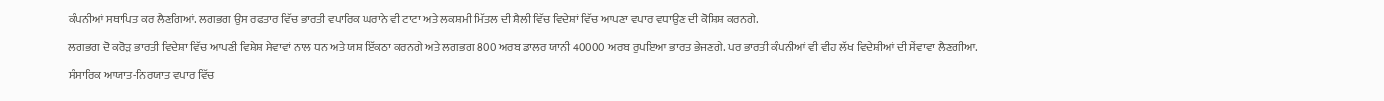ਕੰਪਨੀਆਂ ਸਥਾਪਿਤ ਕਰ ਲੈਣਗਿਆਂ. ਲਗਭਗ ਉਸ ਰਫਤਾਰ ਵਿੱਚ ਭਾਰਤੀ ਵਪਾਰਿਕ ਘਰਾਨੇ ਵੀ ਟਾਟਾ ਅਤੇ ਲਕਸ਼ਮੀ ਮਿੱਤਲ ਦੀ ਸ਼ੈਲੀ ਵਿੱਚ ਵਿਦੇਸ਼ਾਂ ਵਿੱਚ ਆਪਣਾ ਵਪਾਰ ਵਧਾਉਣ ਦੀ ਕੋਸ਼ਿਸ਼ ਕਰਨਗੇ.

ਲਗਭਗ ਦੋ ਕਰੋੜ ਭਾਰਤੀ ਵਿਦੇਸ਼ਾ ਵਿੱਚ ਆਪਣੀ ਵਿਸ਼ੇਸ਼ ਸੇਵਾਵਾਂ ਨਾਲ ਧਨ ਅਤੇ ਯਸ਼ ਇੱਕਠਾ ਕਰਨਗੇ ਅਤੇ ਲਗਭਗ 800 ਅਰਬ ਡਾਲਰ ਯਾਨੀ 40000 ਅਰਬ ਰੁਪਇਆ ਭਾਰਤ ਭੇਜਣਗੇ. ਪਰ ਭਾਰਤੀ ਕੰਪਨੀਆਂ ਵੀ ਵੀਹ ਲੱਖ ਵਿਦੇਸ਼ੀਆਂ ਦੀ ਸੇਂਵਾਵਾ ਲੈਣਗੀਆ.

ਸੰਸਾਰਿਕ ਆਯਾਤ-ਨਿਰਯਾਤ ਵਪਾਰ ਵਿੱਚ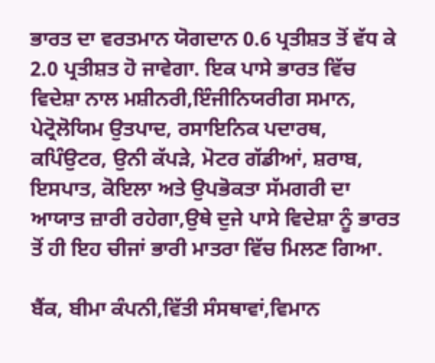ਭਾਰਤ ਦਾ ਵਰਤਮਾਨ ਯੋਗਦਾਨ 0.6 ਪ੍ਰਤੀਸ਼ਤ ਤੋਂ ਵੱਧ ਕੇ 2.0 ਪ੍ਰਤੀਸ਼ਤ ਹੋ ਜਾਵੇਗਾ. ਇਕ ਪਾਸੇ ਭਾਰਤ ਵਿੱਚ ਵਿਦੇਸ਼ਾ ਨਾਲ ਮਸ਼ੀਨਰੀ,ਇੰਜੀਨਿਯਰੀਗ ਸਮਾਨ, ਪੇਟ੍ਰੋਲੋਯਿਮ ਉਤਪਾਦ, ਰਸਾਇਨਿਕ ਪਦਾਰਥ, ਕਪਿੰਉਟਰ, ਉਨੀ ਕੱਪੜੇ, ਮੋਟਰ ਗੱਡੀਆਂ, ਸ਼ਰਾਬ, ਇਸਪਾਤ, ਕੋਇਲਾ ਅਤੇ ਉਪਭੋਕਤਾ ਸੱਮਗਰੀ ਦਾ ਆਯਾਤ ਜ਼ਾਰੀ ਰਹੇਗਾ,ਉਥੇ ਦੁਜੇ ਪਾਸੇ ਵਿਦੇਸ਼ਾ ਨੂੰ ਭਾਰਤ ਤੋਂ ਹੀ ਇਹ ਚੀਜਾਂ ਭਾਰੀ ਮਾਤਰਾ ਵਿੱਚ ਮਿਲਣ ਗਿਆ.

ਬੈਂਕ, ਬੀਮਾ ਕੰਪਨੀ,ਵਿੱਤੀ ਸੰਸਥਾਵਾਂ,ਵਿਮਾਨ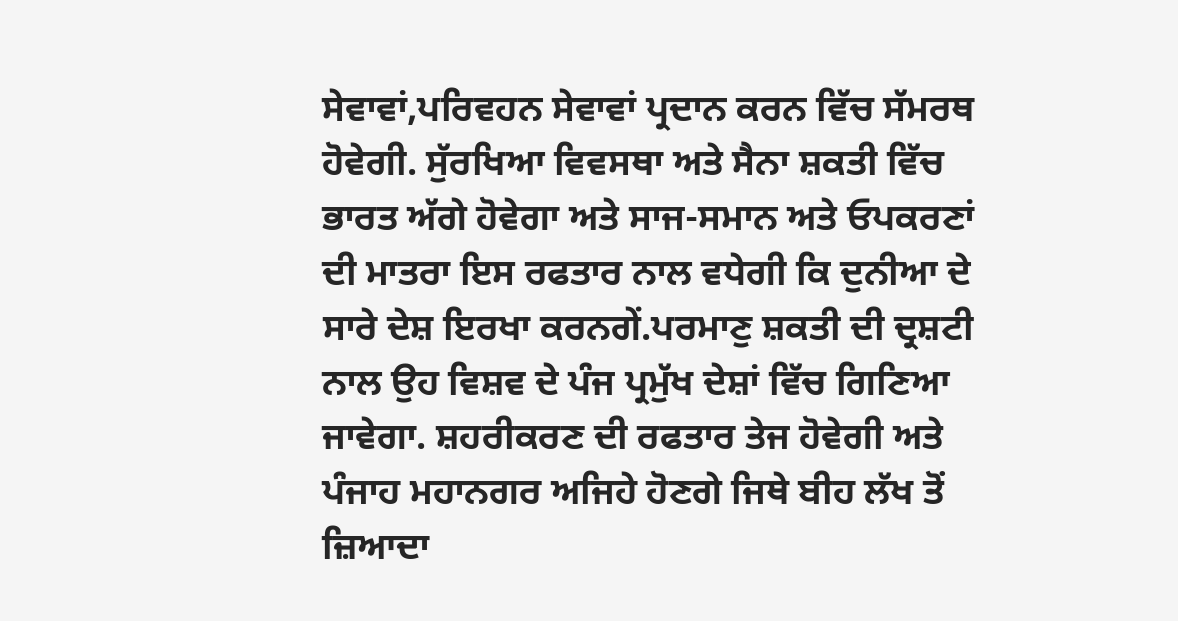ਸੇਵਾਵਾਂ,ਪਰਿਵਹਨ ਸੇਵਾਵਾਂ ਪ੍ਰਦਾਨ ਕਰਨ ਵਿੱਚ ਸੱਮਰਥ ਹੋਵੇਗੀ. ਸੁੱਰਖਿਆ ਵਿਵਸਥਾ ਅਤੇ ਸੈਨਾ ਸ਼ਕਤੀ ਵਿੱਚ ਭਾਰਤ ਅੱਗੇ ਹੋਵੇਗਾ ਅਤੇ ਸਾਜ-ਸਮਾਨ ਅਤੇ ਓਪਕਰਣਾਂ ਦੀ ਮਾਤਰਾ ਇਸ ਰਫਤਾਰ ਨਾਲ ਵਧੇਗੀ ਕਿ ਦੁਨੀਆ ਦੇ ਸਾਰੇ ਦੇਸ਼ ਇਰਖਾ ਕਰਨਗੇਂ.ਪਰਮਾਣੁ ਸ਼ਕਤੀ ਦੀ ਦ੍ਰਸ਼ਟੀ ਨਾਲ ਉਹ ਵਿਸ਼ਵ ਦੇ ਪੰਜ ਪ੍ਰਮੁੱਖ ਦੇਸ਼ਾਂ ਵਿੱਚ ਗਿਣਿਆ ਜਾਵੇਗਾ. ਸ਼ਹਰੀਕਰਣ ਦੀ ਰਫਤਾਰ ਤੇਜ ਹੋਵੇਗੀ ਅਤੇ ਪੰਜਾਹ ਮਹਾਨਗਰ ਅਜਿਹੇ ਹੋਣਗੇ ਜਿਥੇ ਬੀਹ ਲੱਖ ਤੋਂ ਜ਼ਿਆਦਾ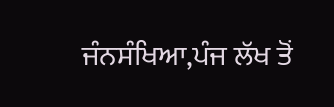ਜੰਨਸੰਖਿਆ,ਪੰਜ ਲੱਖ ਤੋਂ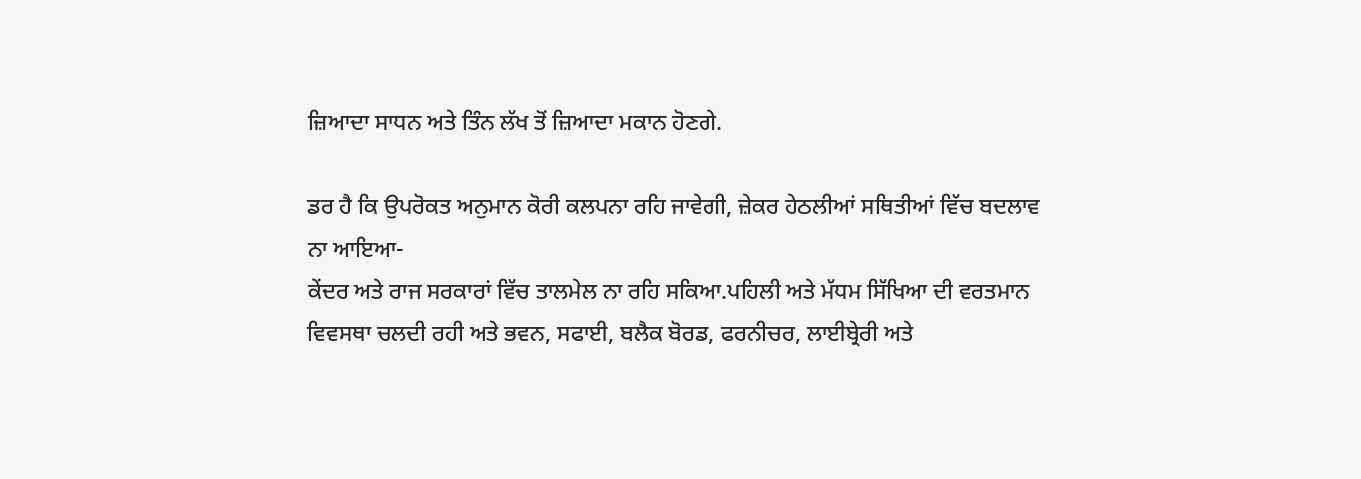ਜ਼ਿਆਦਾ ਸਾਧਨ ਅਤੇ ਤਿੰਨ ਲੱਖ ਤੋਂ ਜ਼ਿਆਦਾ ਮਕਾਨ ਹੋਣਗੇ.

ਡਰ ਹੈ ਕਿ ਉਪਰੋਕਤ ਅਨੁਮਾਨ ਕੋਰੀ ਕਲਪਨਾ ਰਹਿ ਜਾਵੇਗੀ, ਜ਼ੇਕਰ ਹੇਠਲੀਆਂ ਸਥਿਤੀਆਂ ਵਿੱਚ ਬਦਲਾਵ ਨਾ ਆਇਆ-
ਕੇਂਦਰ ਅਤੇ ਰਾਜ ਸਰਕਾਰਾਂ ਵਿੱਚ ਤਾਲਮੇਲ ਨਾ ਰਹਿ ਸਕਿਆ.ਪਹਿਲੀ ਅਤੇ ਮੱਧਮ ਸਿੱਖਿਆ ਦੀ ਵਰਤਮਾਨ ਵਿਵਸਥਾ ਚਲਦੀ ਰਹੀ ਅਤੇ ਭਵਨ, ਸਫਾਈ, ਬਲੈਕ ਬੋਰਡ, ਫਰਨੀਚਰ, ਲਾਈਬ੍ਰੇਰੀ ਅਤੇ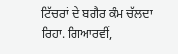ਟਿੱਚਰਾਂ ਦੇ ਬਗੈਰ ਕੰਮ ਚੱਲਦਾ ਰਿਹਾ. ਗਿਆਰਵੀਂ,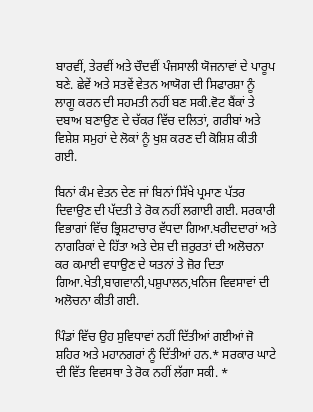ਬਾਰਵੀਂ, ਤੇਰਵੀਂ ਅਤੇ ਚੌਦਵੀਂ ਪੰਜਸਾਲੀ ਯੋਜਨਾਵਾਂ ਦੇ ਪਾਰੂਪ ਬਣੇ. ਛੇਵੇਂ ਅਤੇ ਸਤਵੇਂ ਵੇਤਨ ਆਯੋਗ ਦੀ ਸਿਫਾਰਸ਼ਾ ਨੂੰ ਲਾਗੂ ਕਰਨ ਦੀ ਸਹਮਤੀ ਨਹੀਂ ਬਣ ਸਕੀ.ਵੋਟ ਬੈਂਕਾਂ ਤੇ ਦਬਾਅ ਬਣਾਉਣ ਦੇ ਚੱਕਰ ਵਿੱਚ ਦਲਿਤਾਂ, ਗਰੀਬਾਂ ਅਤੇ ਵਿਸ਼ੇਸ਼ ਸਮੁਹਾਂ ਦੇ ਲੋਕਾਂ ਨੂੰ ਖੁਸ਼ ਕਰਣ ਦੀ ਕੋਸ਼ਿਸ਼ ਕੀਤੀ ਗਈ.

ਬਿਨਾਂ ਕੰਮ ਵੇਤਨ ਦੇਣ ਜਾਂ ਬਿਨਾਂ ਸਿੱਖੇ ਪ੍ਰਮਾਣ ਪੱਤਰ ਦਿਵਾਉਣ ਦੀ ਪੱਦਤੀ ਤੇ ਰੋਕ ਨਹੀਂ ਲਗਾਈ ਗਈ. ਸਰਕਾਰੀ ਵਿਭਾਗਾਂ ਵਿੱਚ ਭ੍ਰਿਸ਼ਟਾਚਾਰ ਵੱਧਦਾ ਗਿਆ.ਖਰੀਦਦਾਰਾਂ ਅਤੇ ਨਾਗਰਿਕਾਂ ਦੇ ਹਿੱਤਾ ਅਤੇ ਦੇਸ਼ ਦੀ ਜ਼ਰੁਰਤਾਂ ਦੀ ਅਲੋਚਨਾ ਕਰ ਕਮਾਈ ਵਧਾਉਣ ਦੇ ਯਤਨਾਂ ਤੇ ਜ਼ੋਰ ਦਿਤਾ ਗਿਆ.ਖੇਤੀ,ਬਾਗਵਾਨੀ,ਪਸ਼ੁਪਾਲਨ,ਖਨਿਜ ਵਿਵਸਾਵਾਂ ਦੀ ਅਲੋਚਨਾ ਕੀਤੀ ਗਈ.

ਪਿੰਡਾਂ ਵਿੱਚ ਉਹ ਸੁਵਿਧਾਵਾਂ ਨਹੀਂ ਦਿੱਤੀਆਂ ਗਈਆਂ ਜੋ ਸ਼ਹਿਰ ਅਤੇ ਮਹਾਨਗਰਾਂ ਨੂੰ ਦਿੱਤੀਆਂ ਹਨ.* ਸਰਕਾਰ ਘਾਟੇ ਦੀ ਵਿੱਤ ਵਿਵਸਥਾ ਤੇ ਰੋਕ ਨਹੀਂ ਲੱਗਾ ਸਕੀ. *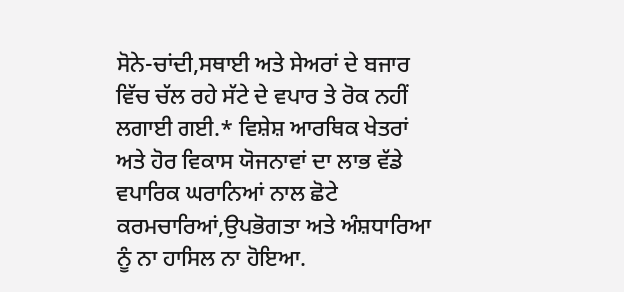ਸੋਨੇ-ਚਾਂਦੀ,ਸਥਾਈ ਅਤੇ ਸੇਅਰਾਂ ਦੇ ਬਜਾਰ ਵਿੱਚ ਚੱਲ ਰਹੇ ਸੱਟੇ ਦੇ ਵਪਾਰ ਤੇ ਰੋਕ ਨਹੀਂ ਲਗਾਈ ਗਈ.* ਵਿਸ਼ੇਸ਼ ਆਰਥਿਕ ਖੇਤਰਾਂ ਅਤੇ ਹੋਰ ਵਿਕਾਸ ਯੋਜਨਾਵਾਂ ਦਾ ਲਾਭ ਵੱਡੇ ਵਪਾਰਿਕ ਘਰਾਨਿਆਂ ਨਾਲ ਛੋਟੇ ਕਰਮਚਾਰਿਆਂ,ਉਪਭੋਗਤਾ ਅਤੇ ਅੰਸ਼ਧਾਰਿਆ ਨੂੰ ਨਾ ਹਾਸਿਲ ਨਾ ਹੋਇਆ.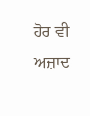ਹੋਰ ਵੀ
ਅਜ਼ਾਦ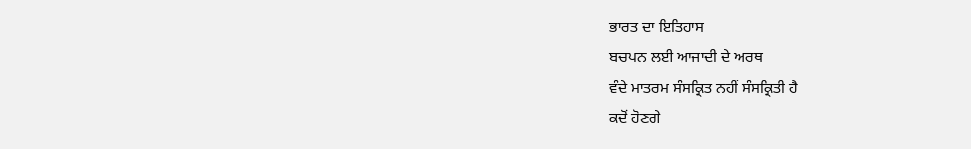ਭਾਰਤ ਦਾ ਇਤਿਹਾਸ
ਬਚਪਨ ਲਈ ਆਜਾਦੀ ਦੇ ਅਰਥ
ਵੰਦੇ ਮਾਤਰਮ ਸੰਸਕ੍ਰਿਤ ਨਹੀਂ ਸੰਸਕ੍ਰਿਤੀ ਹੈ
ਕਦੋਂ ਹੋਣਗੇ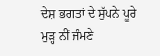ਦੇਸ਼ ਭਗਤਾਂ ਦੇ ਸੁੱਪਨੇ ਪੂਰੇ
ਮੁੜ੍ਹ ਨੀਂ ਜੰਮਣੇ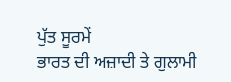ਪੁੱਤ ਸੂਰਮੇਂ
ਭਾਰਤ ਦੀ ਅਜ਼ਾਦੀ ਤੇ ਗੁਲਾਮੀ